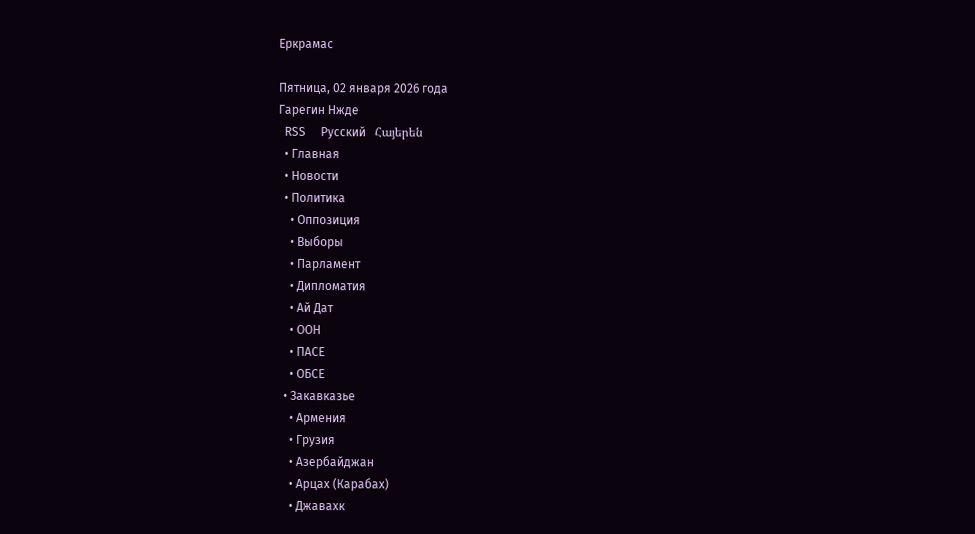Еркрамас

Пятница, 02 января 2026 года
Гарегин Нжде
  RSS     Русский   Հայերեն
  • Главная
  • Новости
  • Политика
    • Оппозиция
    • Выборы
    • Парламент
    • Дипломатия
    • Ай Дат
    • ООН
    • ПАСЕ
    • ОБСЕ
  • Закавказье
    • Армения
    • Грузия
    • Азербайджан
    • Арцах (Карабах)
    • Джавахк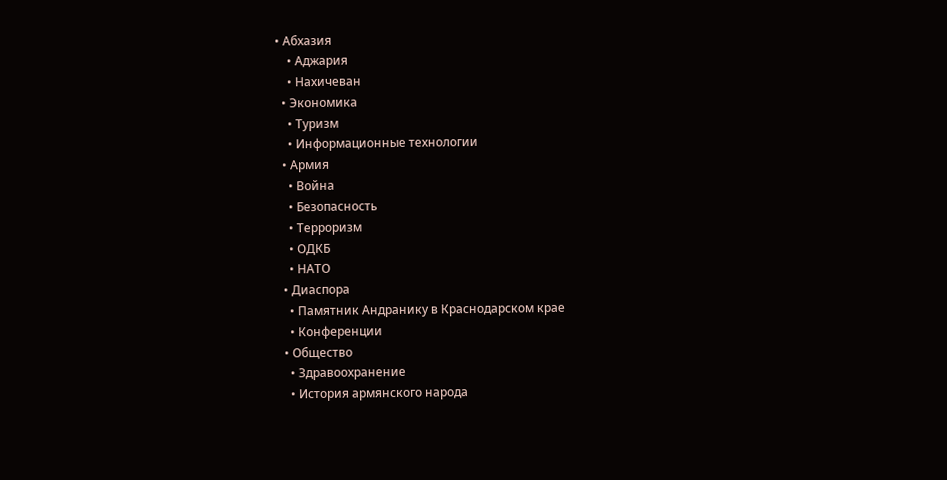• Абхазия
    • Аджария
    • Нахичеван
  • Экономика
    • Туризм
    • Информационные технологии
  • Армия
    • Война
    • Безопасность
    • Терроризм
    • ОДКБ
    • НАТО
  • Диаспора
    • Памятник Андранику в Краснодарском крае
    • Конференции
  • Общество
    • Здравоохранение
    • История армянского народа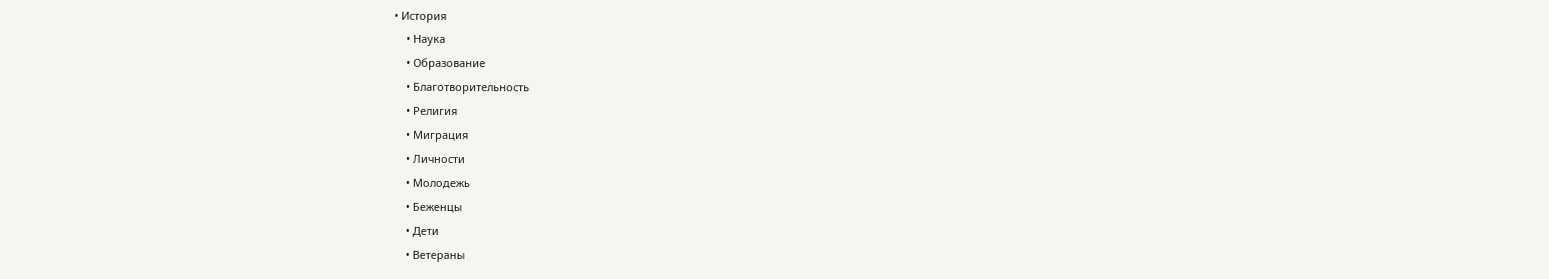• История
    • Наука
    • Образование
    • Благотворительность
    • Религия
    • Миграция
    • Личности
    • Молодежь
    • Беженцы
    • Дети
    • Ветераны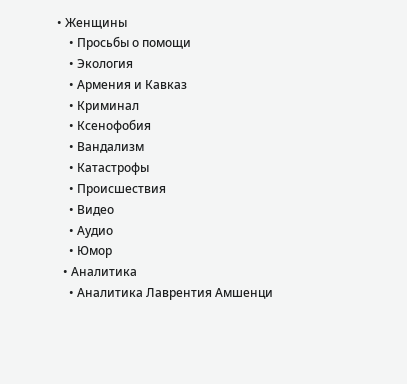• Женщины
    • Просьбы о помощи
    • Экология
    • Армения и Кавказ
    • Криминал
    • Ксенофобия
    • Вандализм
    • Катастрофы
    • Происшествия
    • Видео
    • Аудио
    • Юмор
  • Аналитика
    • Аналитика Лаврентия Амшенци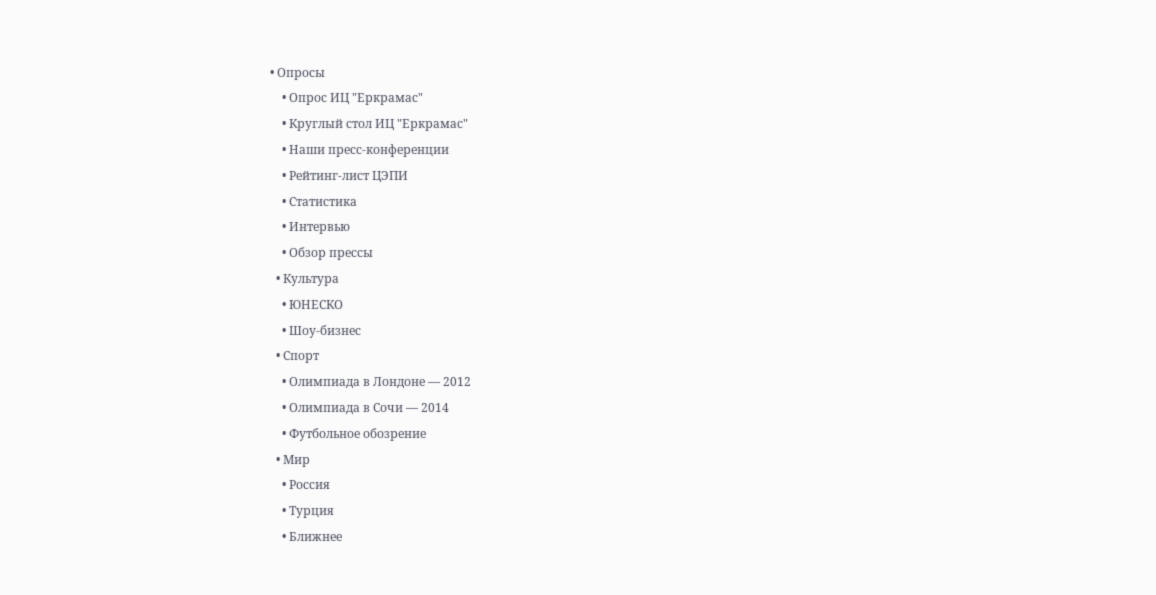• Опросы
    • Опрос ИЦ "Еркрамас"
    • Круглый стол ИЦ "Еркрамас"
    • Наши пресс-конференции
    • Рейтинг-лист ЦЭПИ
    • Статистика
    • Интервью
    • Обзор прессы
  • Культура
    • ЮНЕСКО
    • Шоу-бизнес
  • Спорт
    • Олимпиада в Лондоне — 2012
    • Олимпиада в Сочи — 2014
    • Футбольное обозрение
  • Мир
    • Россия
    • Турция
    • Ближнее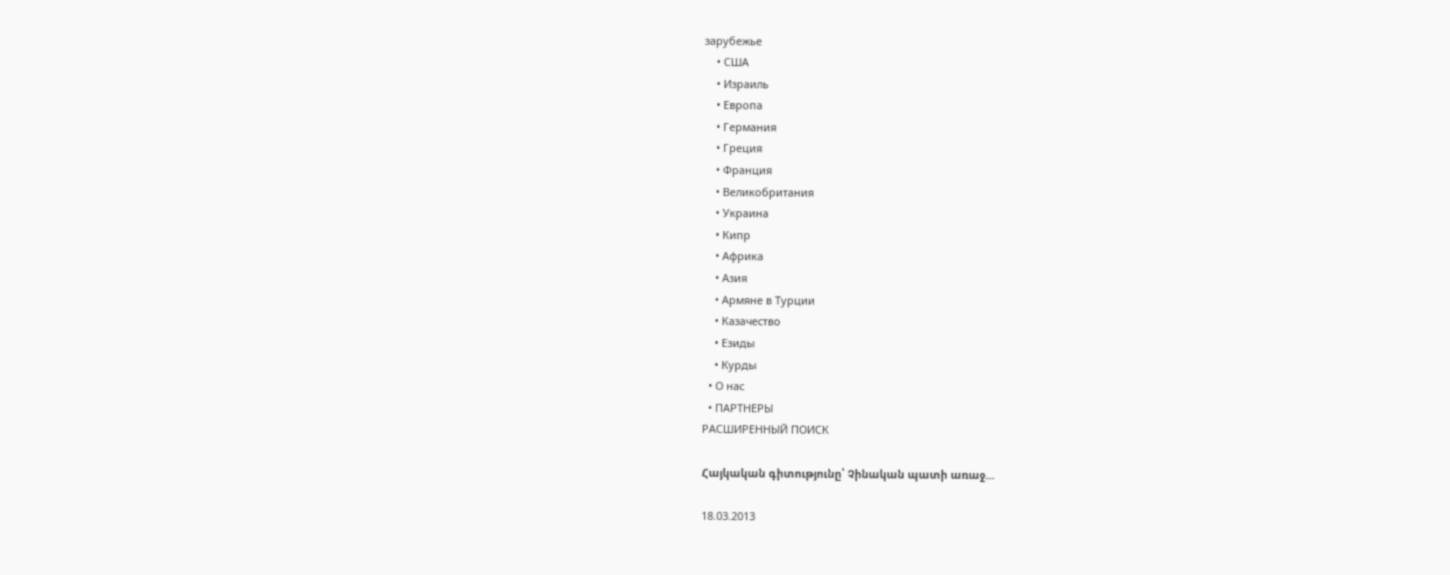зарубежье
    • США
    • Израиль
    • Европа
    • Германия
    • Греция
    • Франция
    • Великобритания
    • Украина
    • Кипр
    • Африка
    • Азия
    • Армяне в Турции
    • Казачество
    • Езиды
    • Курды
  • О нас
  • ПАРТНЕРЫ
РАСШИРЕННЫЙ ПОИСК

Հայկական գիտությունը՝ Չինական պատի առաջ...

18.03.2013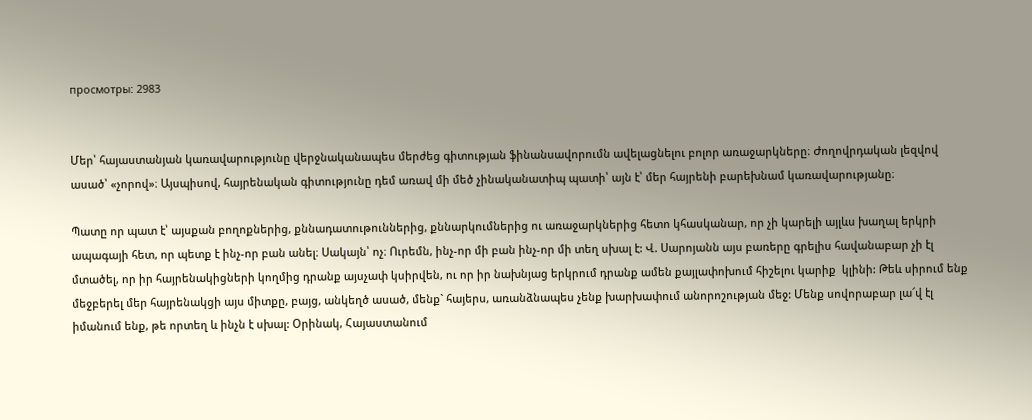просмотры: 2983


Մեր՝ հայաստանյան կառավարությունը վերջնականապես մերժեց գիտության ֆինանսավորումն ավելացնելու բոլոր առաջարկները։ Ժողովրդական լեզվով ասած՝ «չորով»։ Այսպիսով, հայրենական գիտությունը դեմ առավ մի մեծ չինականատիպ պատի՝ այն է՝ մեր հայրենի բարեխնամ կառավարությանը։

Պատը որ պատ է՝ այսքան բողոքներից, քննադատութուններից, քննարկումներից ու առաջարկներից հետո կհասկանար, որ չի կարելի այլևս խաղալ երկրի ապագայի հետ, որ պետք է ինչ-որ բան անել։ Սակայն՝ ոչ։ Ուրեմն, ինչ-որ մի բան ինչ-որ մի տեղ սխալ է: Վ. Սարոյանն այս բառերը գրելիս հավանաբար չի էլ մտածել, որ իր հայրենակիցների կողմից դրանք այսչափ կսիրվեն, ու որ իր նախնյաց երկրում դրանք ամեն քայլափոխում հիշելու կարիք  կլինի: Թեև սիրում ենք մեջբերել մեր հայրենակցի այս միտքը, բայց, անկեղծ ասած, մենք` հայերս, առանձնապես չենք խարխափում անորոշության մեջ: Մենք սովորաբար լա՜վ էլ իմանում ենք, թե որտեղ և ինչն է սխալ: Օրինակ, Հայաստանում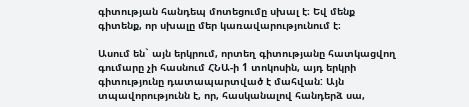գիտության հանդեպ մոտեցումը սխալ է։ Եվ մենք գիտենք, որ սխալը մեր կառավարությունում է։

Ասում են` այն երկրում, որտեղ գիտությանը հատկացվող գումարը չի հասնում ՀՆԱ-ի 1 տոկոսին, այդ երկրի գիտությունը դատապարտված է մահվան: Այն տպավորությունն է, որ, հասկանալով հանդերձ սա,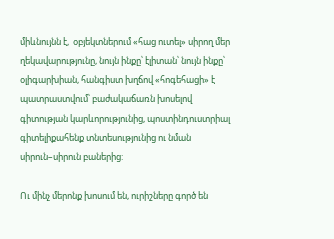միևնույնն է,  օբյեկտներում «հաց ուտել» սիրող մեր ղեկավարությունը, նույն ինքը՝ էլիտան՝ նույն ինքը՝ օլիգարխիան, հանգիստ խղճով «հոգեհացի» է պատրաստվում՝ բաժակաճառն խոսելով գիտության կարևորությունից, պոստինդուստրիալ գիտելիքահենք տնտեսությունից ու նման սիրուն–սիրուն բաներից:

Ու մինչ մերոնք խոսում են, ուրիշները գործ են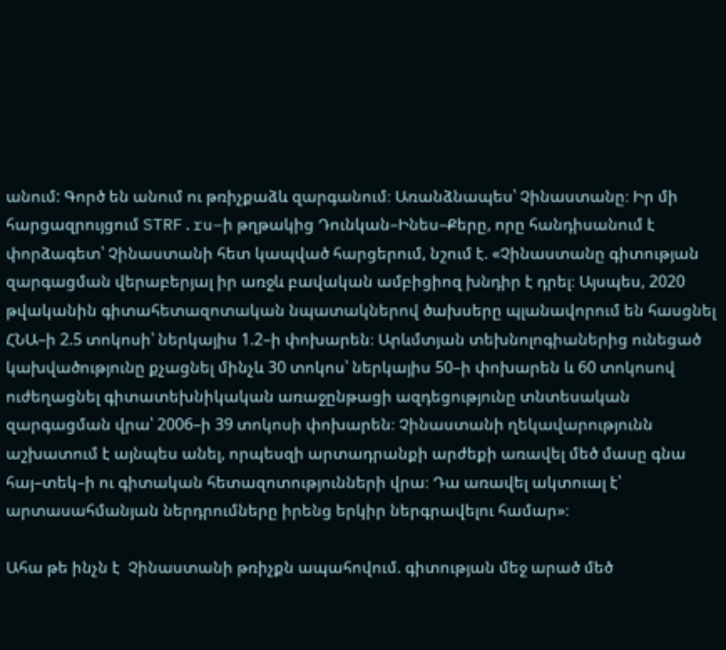անում: Գործ են անում ու թռիչքաձև զարգանում։ Առանձնապես՝ Չինաստանը։ Իր մի հարցազրույցում STRF.ru–ի թղթակից Դունկան–Ինես–Քերը, որը հանդիսանում է փորձագետ՝ Չինաստանի հետ կապված հարցերում, նշում է. «Չինաստանը գիտության զարգացման վերաբերյալ իր առջև բավական ամբիցիոզ խնդիր է դրել։ Այսպես, 2020 թվականին գիտահետազոտական նպատակներով ծախսերը պլանավորում են հասցնել ՀՆԱ–ի 2.5 տոկոսի՝ ներկայիս 1.2–ի փոխարեն։ Արևմտյան տեխնոլոգիաներից ունեցած կախվածությունը քչացնել մինչև 30 տոկոս՝ ներկայիս 50–ի փոխարեն և 60 տոկոսով ուժեղացնել գիտատեխնիկական առաջընթացի ազդեցությունը տնտեսական զարգացման վրա՝ 2006–ի 39 տոկոսի փոխարեն։ Չինաստանի ղեկավարությունն աշխատում է այնպես անել, որպեսզի արտադրանքի արժեքի առավել մեծ մասը գնա հայ–տեկ–ի ու գիտական հետազոտությունների վրա։ Դա առավել ակտուալ է՝ արտասահմանյան ներդրումները իրենց երկիր ներգրավելու համար»։

Ահա թե ինչն է  Չինաստանի թռիչքն ապահովում. գիտության մեջ արած մեծ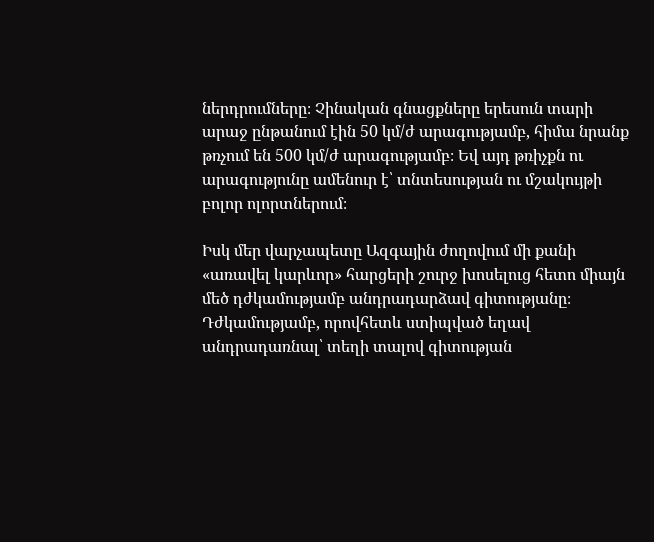ներդրումները։ Չինական գնացքները երեսուն տարի արաջ ընթանում էին 50 կմ/ժ արագությամբ, հիմա նրանք թռչում են 500 կմ/ժ արագությամբ։ Եվ այդ թռիչքն ու արագությունը ամենուր է՝ տնտեսության ու մշակույթի բոլոր ոլորտներում։

Իսկ մեր վարչապետը Ազգային ժողովում մի քանի «առավել կարևոր» հարցերի շուրջ խոսելուց հետո միայն մեծ դժկամությամբ անդրադարձավ գիտությանը։ Դժկամությամբ, որովհետև ստիպված եղավ անդրադառնալ՝ տեղի տալով գիտության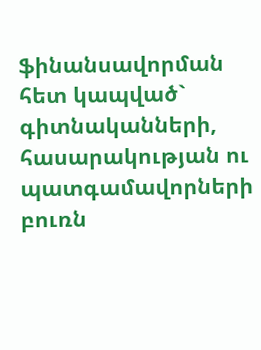ֆինանսավորման հետ կապված` գիտնականների, հասարակության ու պատգամավորների բուռն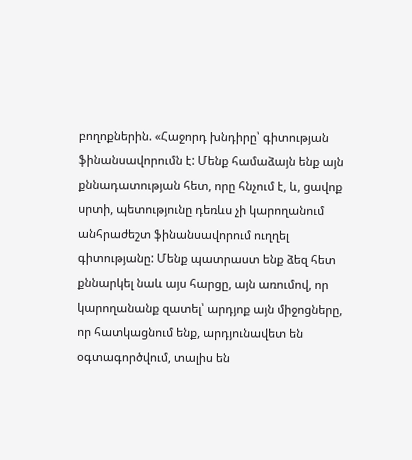բողոքներին. «Հաջորդ խնդիրը՝ գիտության ֆինանսավորումն է: Մենք համաձայն ենք այն քննադատության հետ, որը հնչում է, և, ցավոք սրտի, պետությունը դեռևս չի կարողանում անհրաժեշտ ֆինանսավորում ուղղել գիտությանը: Մենք պատրաստ ենք ձեզ հետ քննարկել նաև այս հարցը, այն առումով, որ կարողանանք զատել՝ արդյոք այն միջոցները, որ հատկացնում ենք, արդյունավետ են օգտագործվում, տալիս են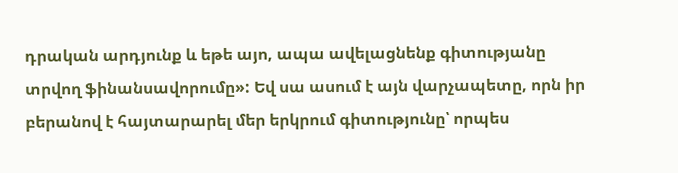դրական արդյունք և եթե այո, ապա ավելացնենք գիտությանը տրվող ֆինանսավորումը»: Եվ սա ասում է այն վարչապետը, որն իր բերանով է հայտարարել մեր երկրում գիտությունը՝ որպես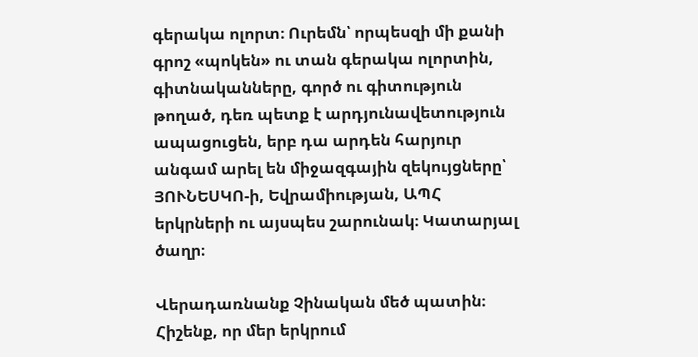գերակա ոլորտ։ Ուրեմն՝ որպեսզի մի քանի գրոշ «պոկեն» ու տան գերակա ոլորտին, գիտնականները, գործ ու գիտություն թողած, դեռ պետք է արդյունավետություն ապացուցեն, երբ դա արդեն հարյուր անգամ արել են միջազգային զեկույցները՝ ՅՈՒՆԵՍԿՈ-ի, Եվրամիության, ԱՊՀ երկրների ու այսպես շարունակ։ Կատարյալ ծաղր։

Վերադառնանք Չինական մեծ պատին։ Հիշենք, որ մեր երկրում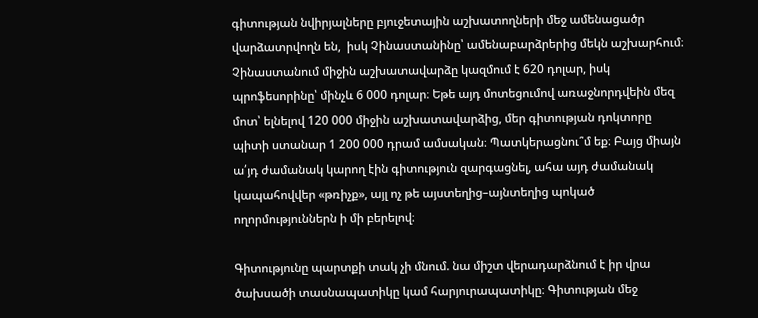գիտության նվիրյալները բյուջետային աշխատողների մեջ ամենացածր վարձատրվողն են,  իսկ Չինաստանինը՝ ամենաբարձրերից մեկն աշխարհում։ Չինաստանում միջին աշխատավարձը կազմում է 620 դոլար, իսկ պրոֆեսորինը՝ մինչև 6 000 դոլար։ Եթե այդ մոտեցումով առաջնորդվեին մեզ մոտ՝ ելնելով 120 000 միջին աշխատավարձից, մեր գիտության դոկտորը պիտի ստանար 1 200 000 դրամ ամսական։ Պատկերացնու՞մ եք։ Բայց միայն ա՛յդ ժամանակ կարող էին գիտություն զարգացնել, ահա այդ ժամանակ կապահովվեր «թռիչք», այլ ոչ թե այստեղից–այնտեղից պոկած ողորմություններն ի մի բերելով։

Գիտությունը պարտքի տակ չի մնում. նա միշտ վերադարձնում է իր վրա ծախսածի տասնապատիկը կամ հարյուրապատիկը։ Գիտության մեջ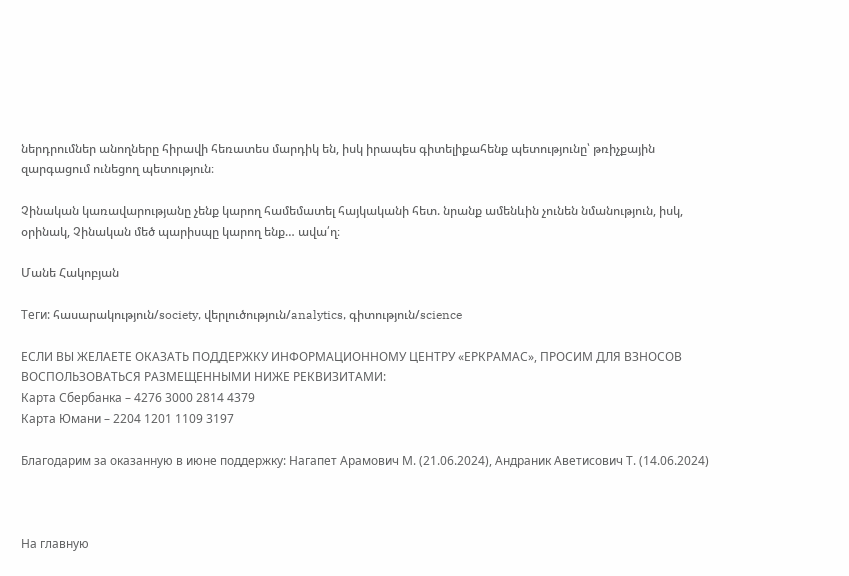ներդրումներ անողները հիրավի հեռատես մարդիկ են, իսկ իրապես գիտելիքահենք պետությունը՝ թռիչքային զարգացում ունեցող պետություն։

Չինական կառավարությանը չենք կարող համեմատել հայկականի հետ. նրանք ամենևին չունեն նմանություն, իսկ, օրինակ, Չինական մեծ պարիսպը կարող ենք… ավա՛ղ։

Մանե Հակոբյան

Теги: հասարակություն/society, վերլուծություն/analytics, գիտություն/science

ЕСЛИ ВЫ ЖЕЛАЕТЕ ОКАЗАТЬ ПОДДЕРЖКУ ИНФОРМАЦИОННОМУ ЦЕНТРУ «ЕРКРАМАС», ПРОСИМ ДЛЯ ВЗНОСОВ ВОСПОЛЬЗОВАТЬСЯ РАЗМЕЩЕННЫМИ НИЖЕ РЕКВИЗИТАМИ:
Карта Сбербанка – 4276 3000 2814 4379
Карта Юмани – 2204 1201 1109 3197

Благодарим за оказанную в июне поддержку: Нагапет Арамович М. (21.06.2024), Андраник Аветисович Т. (14.06.2024)



На главную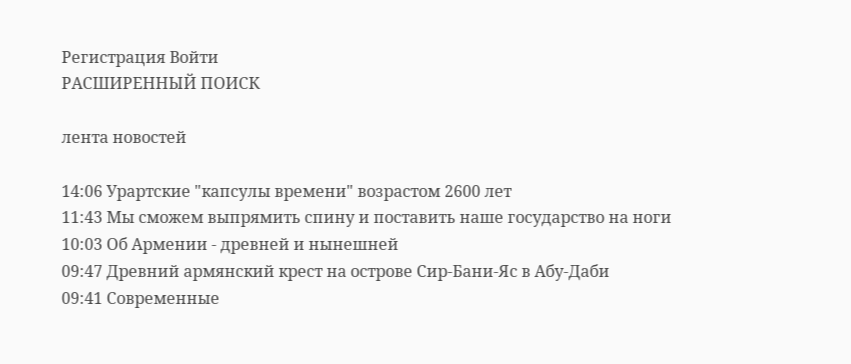Регистрация Войти
РАСШИРЕННЫЙ ПОИСК

лента новостей

14:06 Урартские "капсулы времени" возрастом 2600 лет
11:43 Мы сможем выпрямить спину и поставить наше государство на ноги
10:03 Об Армении - древней и нынешней
09:47 Древний армянский крест на острове Cир-Бани-Яс в Абу-Даби
09:41 Современные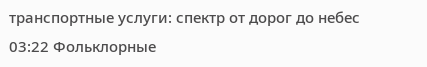транспортные услуги: спектр от дорог до небес
03:22 Фольклорные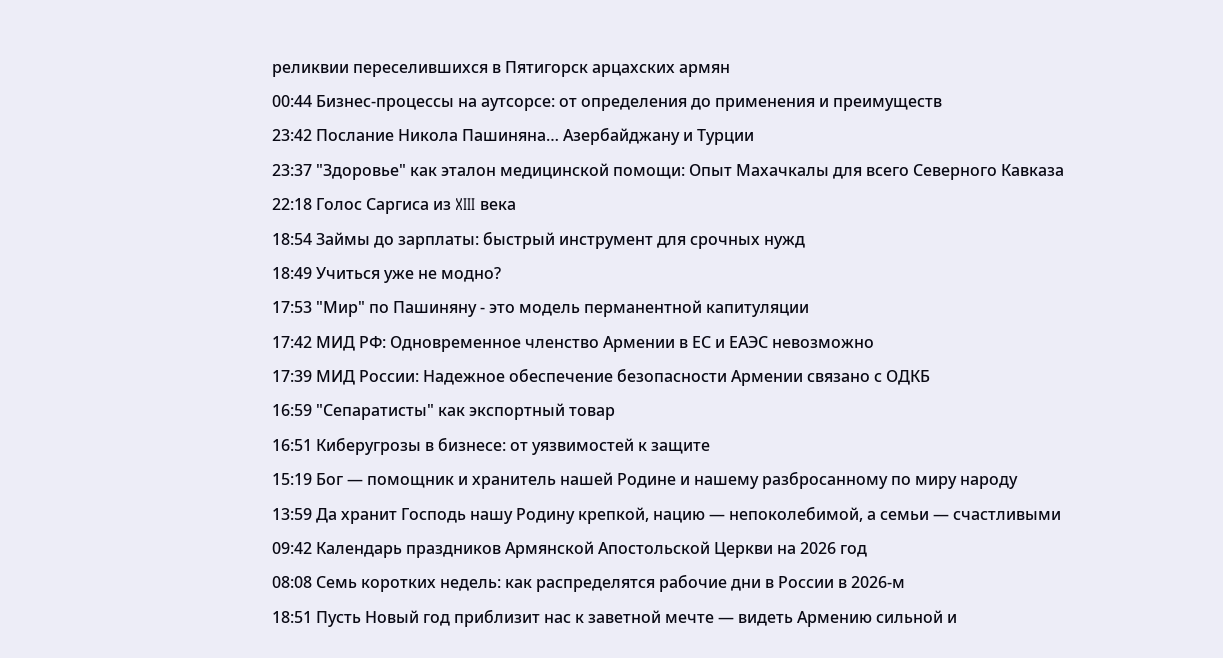реликвии переселившихся в Пятигорск арцахских армян
00:44 Бизнес-процессы на аутсорсе: от определения до применения и преимуществ
23:42 Послание Никола Пашиняна… Азербайджану и Турции
23:37 "Здоровье" как эталон медицинской помощи: Опыт Махачкалы для всего Северного Кавказа
22:18 Голос Саргиса из XIII века
18:54 Займы до зарплаты: быстрый инструмент для срочных нужд
18:49 Учиться уже не модно?
17:53 "Мир" по Пашиняну - это модель перманентной капитуляции
17:42 МИД РФ: Одновременное членство Армении в ЕС и ЕАЭС невозможно
17:39 МИД России: Надежное обеспечение безопасности Армении связано с ОДКБ
16:59 "Сепаратисты" как экспортный товар
16:51 Киберугрозы в бизнесе: от уязвимостей к защите
15:19 Бог — помощник и хранитель нашей Родине и нашему разбросанному по миру народу
13:59 Да хранит Господь нашу Родину крепкой, нацию — непоколебимой, а семьи — счастливыми
09:42 Календарь праздников Армянской Апостольской Церкви на 2026 год
08:08 Семь коротких недель: как распределятся рабочие дни в России в 2026-м
18:51 Пусть Новый год приблизит нас к заветной мечте — видеть Армению сильной и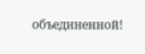объединенной!